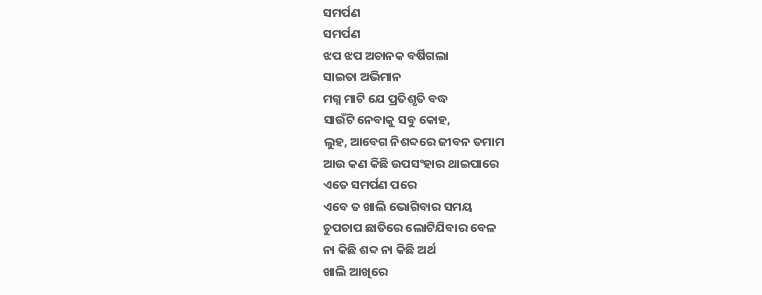ସମର୍ପଣ
ସମର୍ପଣ
ଝପ ଝପ ଅଚାନକ ବର୍ଷିଗଲା
ସାଇତା ଅଭିମାନ
ମଗ୍ନ ମାଟି ଯେ ପ୍ରତିଶୃତି ବଦ୍ଧ
ସାଉଁଟି ନେବାକୁ ସବୁ କୋହ,
ଲୁହ, ଆବେଗ ନିଶବ୍ଦରେ ଜୀବନ ତମାମ
ଆଉ କଣ କିଛି ଉପସଂହାର ଥାଇପାରେ
ଏତେ ସମର୍ପଣ ପରେ
ଏବେ ତ ଖାଲି ଭୋଗିବାର ସମୟ
ଚୁପଚାପ ଛାତିରେ ଲୋଟିଯିବାର ବେଳ
ନା କିଛି ଶବ୍ଦ ନା କିଛି ଅର୍ଥ
ଖାଲି ଆଖିରେ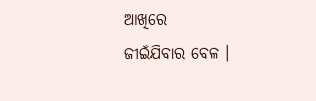ଆଖିରେ
ଜୀଇଁଯିବାର ବେଳ ।